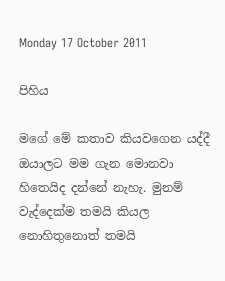Monday 17 October 2011

පිහිය

මගේ මේ කතාව කියවගෙන යද්දී ඔයාලට මම ගැන මොනවා හිතෙයිද දන්නේ නැහැ. මුනම් වැද්දෙක්ම තමයි කියල නොහිතුනොත් තමයි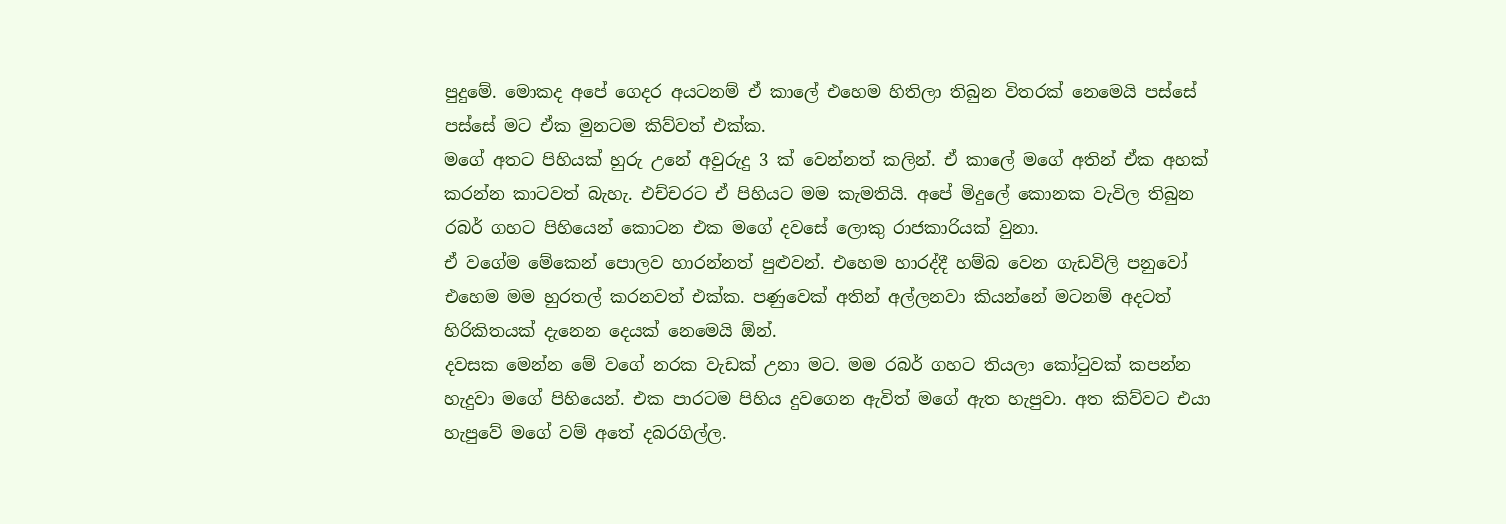පුදුමේ. මොකද අපේ ගෙදර අයටනම් ඒ කාලේ එහෙම හිතිලා තිබුන විතරක් නෙමෙයි පස්සේ පස්සේ මට ඒක මුනටම කිව්වත් එක්ක.
මගේ අතට පිහියක් හුරු උනේ අවුරුදු 3 ක් වෙන්නත් කලින්. ඒ කාලේ මගේ අතින් ඒක අහක් කරන්න කාටවත් බැහැ. එච්චරට ඒ පිහියට මම කැමතියි. අපේ මිදුලේ කොනක වැවිල තිබුන රබර් ගහට පිහියෙන් කොටන එක මගේ දවසේ ලොකු රාජකාරියක් වුනා.
ඒ වගේම මේකෙන් පොලව හාරන්නත් පුළුවන්. එහෙම හාරද්දී හම්බ වෙන ගැඩවිලි පනුවෝ එහෙම මම හුරතල් කරනවත් එක්ක. පණුවෙක් අතින් අල්ලනවා කියන්නේ මටනම් අදටත් හිරිකිතයක් දැනෙන දෙයක් නෙමෙයි ඕන්.
දවසක මෙන්න මේ වගේ නරක වැඩක් උනා මට. මම රබර් ගහට තියලා කෝටුවක් කපන්න හැදුවා මගේ පිහියෙන්. එක පාරටම පිහිය දුවගෙන ඇවිත් මගේ ඇත හැපුවා. අත කිව්වට එයා හැපුවේ මගේ වම් අතේ දබරගිල්ල.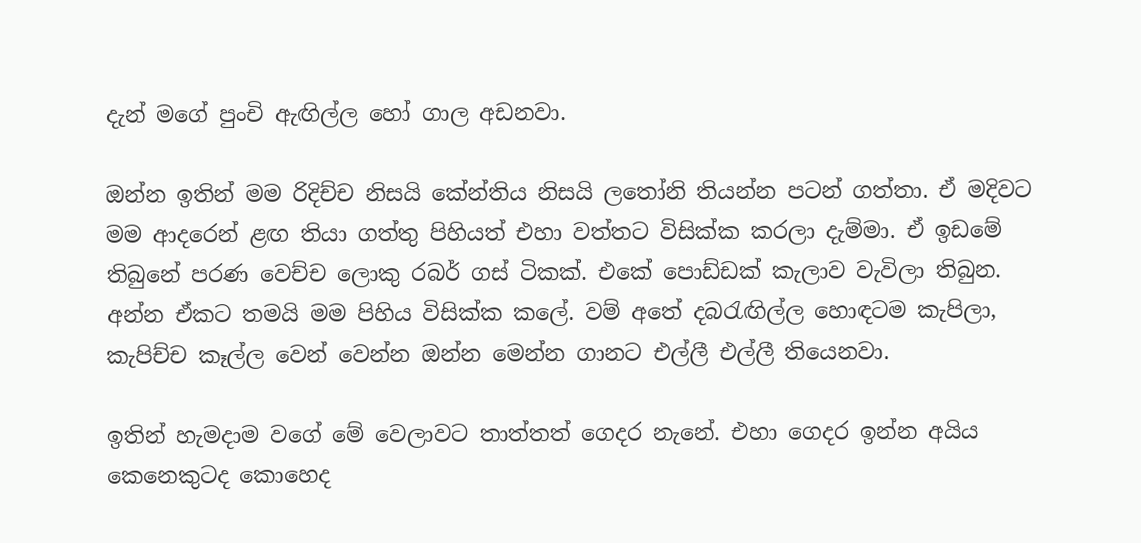දැන් මගේ පුංචි ඇඟිල්ල හෝ ගාල අඩනවා.

ඔන්න ඉතින් මම රිදිච්ච නිසයි කේන්තිය නිසයි ලතෝනි තියන්න පටන් ගත්තා. ඒ මදිවට මම ආදරෙන් ළඟ තියා ගත්තු පිහියත් එහා වත්තට විසික්ක කරලා දැම්මා. ඒ ඉඩමේ තිබුනේ පරණ වෙච්ච ලොකු රබර් ගස් ටිකක්. එකේ පොඩ්ඩක් කැලාව වැවිලා තිබුන. අන්න ඒකට තමයි මම පිහිය විසික්ක කලේ. වම් අතේ දබරැඟිල්ල හොඳටම කැපිලා, කැපිච්ච කෑල්ල වෙන් වෙන්න ඔන්න මෙන්න ගානට එල්ලී එල්ලී තියෙනවා.

ඉතින් හැමදාම වගේ මේ වෙලාවට තාත්තත් ගෙදර නැනේ. එහා ගෙදර ඉන්න අයිය කෙනෙකුටද කොහෙද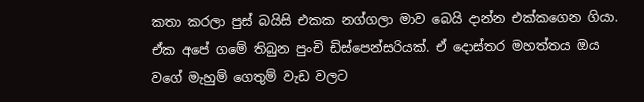කතා කරලා පුස් බයිසි එකක නග්ගලා මාව බෙයි දාන්න එක්කගෙන ගියා. ඒක අපේ ගමේ තිබුන පුංචි ඩිස්පෙන්සරියක්. ඒ දොස්තර මහත්තය ඔය වගේ මැහුම් ගෙතුම් වැඩ වලට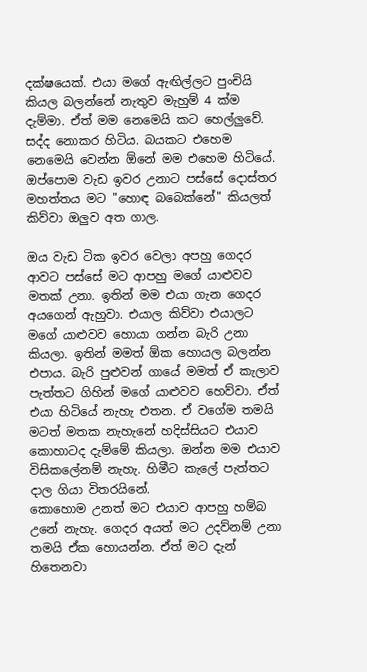දක්ෂයෙක්. එයා මගේ ඇඟිල්ලට පුංචියි කියල බලන්නේ නැතුව මැහුම් 4 ක්ම දැම්මා. ඒත් මම නෙමෙයි කට හෙල්ලුවේ. සද්ද නොකර හිටිය. බයකට එහෙම නෙමෙයි වෙන්න ඕනේ මම එහෙම හිටියේ.
ඔප්පොම වැඩ ඉවර උනාට පස්සේ දොස්තර මහත්තය මට "හොඳ බබෙක්නේ" කියලත් කිව්වා ඔලුව අත ගාල.

ඔය වැඩ ටික ඉවර වෙලා අපහු ගෙදර ආවට පස්සේ මට ආපහු මගේ යාළුවව මතක් උනා. ඉතින් මම එයා ගැන ගෙදර අයගෙන් ඇහුවා. එයාල කිව්වා එයාලට මගේ යාළුවව හොයා ගන්න බැරි උනා කියලා. ඉතින් මමත් ඕක හොයල බලන්න එපාය. බැරි පුළුවන් ගායේ මමත් ඒ කැලාව පැත්තට ගිහින් මගේ යාළුවව හෙව්වා. ඒත් එයා හිටියේ නැහැ එතන. ඒ වගේම තමයි මටත් මතක නැහැනේ හදිස්සියට එයාව කොහාටද දැම්මේ කියලා. ඔන්න මම එයාව විසිකලේනම් නැහැ. හිමීට කැලේ පැත්තට දාල ගියා විතරයිනේ.
කොහොම උනත් මට එයාව ආපහු හම්බ උනේ නැහැ. ගෙදර අයත් මට උදව්නම් උනා තමයි ඒක හොයන්න. ඒත් මට දැන් හිතෙනවා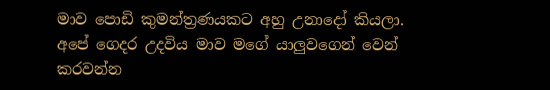මාව පොඩි කුමන්ත්‍රණයකට අහු උනාදෝ කියලා.
අපේ ගෙදර උදවිය මාව මගේ යාලුවගෙන් වෙන් කරවන්න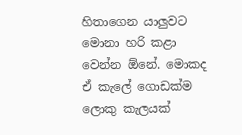හිතාගෙන යාලුවට මොනා හරි කළා වෙන්න ඕනේ. මොකද ඒ කැලේ ගොඩක්ම ලොකු කැලයක්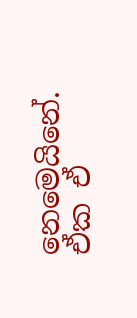නෙමෙයිනේ. ඒක ඒ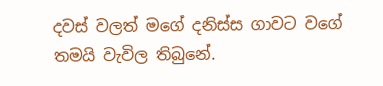දවස් වලත් මගේ දනිස්ස ගාවට වගේ තමයි වැවිල තිබුනේ.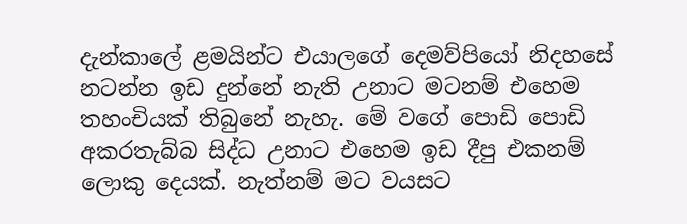දැන්කාලේ ළමයින්ට එයාලගේ දෙමව්පියෝ නිදහසේ නටන්න ඉඩ දුන්නේ නැති උනාට මටනම් එහෙම තහංචියක් තිබුනේ නැහැ. මේ වගේ පොඩි පොඩි අකරතැබ්බ සිද්ධ උනාට එහෙම ඉඩ දීපු එකනම් ලොකු දෙයක්. නැත්නම් මට වයසට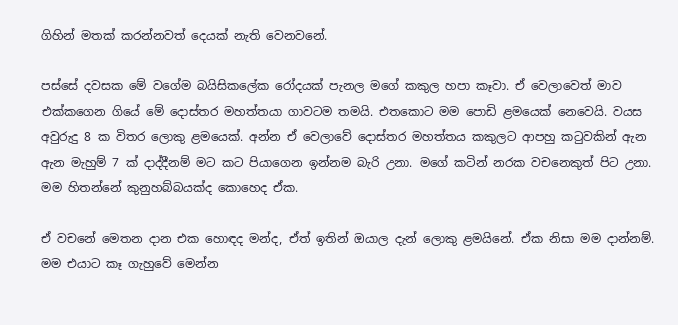ගිහින් මතක් කරන්නවත් දෙයක් නැති වෙනවනේ.

පස්සේ දවසක මේ වගේම බයිසිකලේක රෝදයක් පැනල මගේ කකුල හපා කෑවා. ඒ වෙලාවෙත් මාව එක්කගෙන ගියේ මේ දොස්තර මහත්තයා ගාවටම තමයි. එතකොට මම පොඩි ළමයෙක් නෙවෙයි. වයස අවුරුදු 8 ක විතර ලොකු ළමයෙක්. අන්න ඒ වෙලාවේ දොස්තර මහත්තය කකුලට ආපහු කටුවකින් ඇන ඇන මැහුම් 7 ක් දාද්දීනම් මට කට පියාගෙන ඉන්නම බැරි උනා. මගේ කටින් නරක වචනෙකුත් පිට උනා.
මම හිතන්නේ කුනුහබ්බයක්ද කොහෙද ඒක.

ඒ වචනේ මෙතන දාන එක හොඳද මන්ද, ඒත් ඉතින් ඔයාල දැන් ලොකු ළමයිනේ. ඒක නිසා මම දාන්නම්.
මම එයාට කෑ ගැහුවේ මෙන්න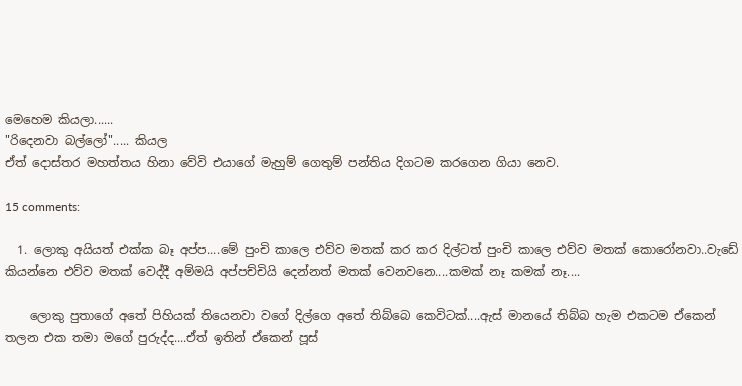මෙහෙම කියලා......
"රිදෙනවා බල්ලෝ"..... කියල
ඒත් දොස්තර මහත්තය හිනා වේවි එයාගේ මැහුම් ගෙතුම් පන්තිය දිගටම කරගෙන ගියා නෙව.

15 comments:

  1. ලොකු අයියත් එක්ක බෑ අප්ප....මේ පුංචි කාලෙ එව්ව මතක් කර කර දිල්ටත් පුංචි කාලෙ එව්ව මතක් කොරෝනවා..වැඩේ කියන්නෙ එව්ව මතක් වෙද්දී අම්මයි අප්පච්චියි දෙන්නත් මතක් වෙනවනෙ....කමක් නෑ කමක් නෑ....

    ලොකු පුතාගේ අතේ පිහියක් තියෙනවා වගේ දිල්ගෙ අතේ තිබ්බෙ කෙවිටක්....ඇස් මානයේ තිබ්බ හැම එකටම ඒකෙන් තලන එක තමා මගේ පුරුද්ද....ඒත් ඉතින් ඒකෙන් පූස්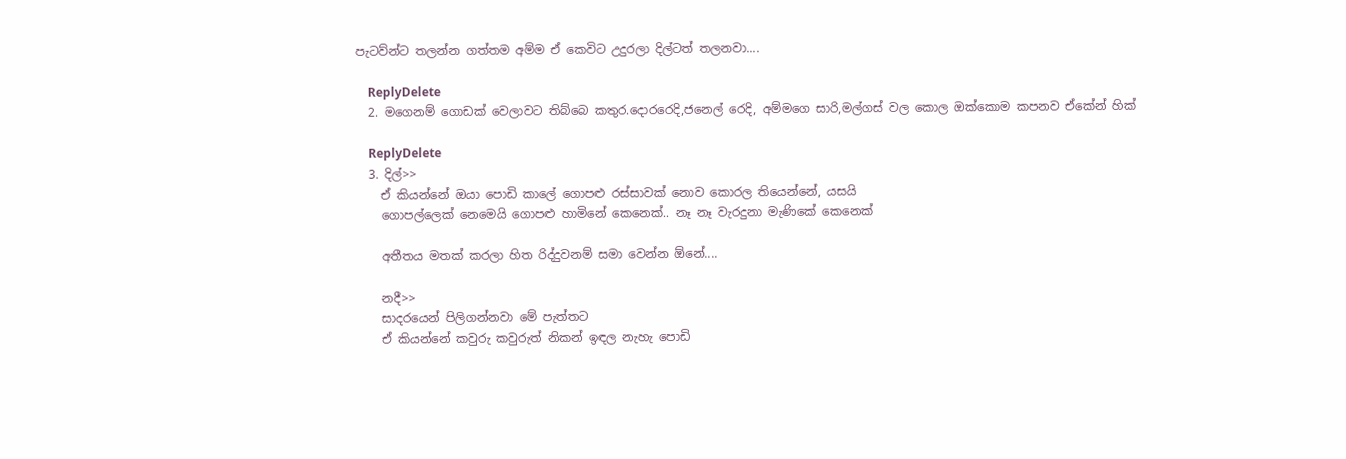පැටව්න්ට තලන්න ගත්තම අම්ම ඒ කෙවිට උදුරලා දිල්ටත් තලනවා....

    ReplyDelete
  2. මගෙනම් ගොඩක් වෙලාවට තිබ්බෙ කතුර.දොරරෙදි,ජනෙල් රෙදි, අම්මගෙ සාරි,මල්ගස් වල කොල ඔක්කොම කපනව ඒකේන් හික්

    ReplyDelete
  3. දිල්>>
    ඒ කියන්නේ ඔයා පොඩි කාලේ ගොපළු රස්සාවක් නොව කොරල තියෙන්නේ, යසයි
    ගොපල්ලෙක් නෙමෙයි ගොපළු හාමිනේ කෙනෙක්.. නෑ නෑ වැරදුනා මැණිකේ කෙනෙක්

    අතීතය මතක් කරලා හිත රිද්දුවනම් සමා වෙන්න ඕනේ....

    නදී>>
    සාදරයෙන් පිලිගන්නවා මේ පැත්තට
    ඒ කියන්නේ කවුරු කවුරුත් නිකන් ඉඳල නැහැ පොඩි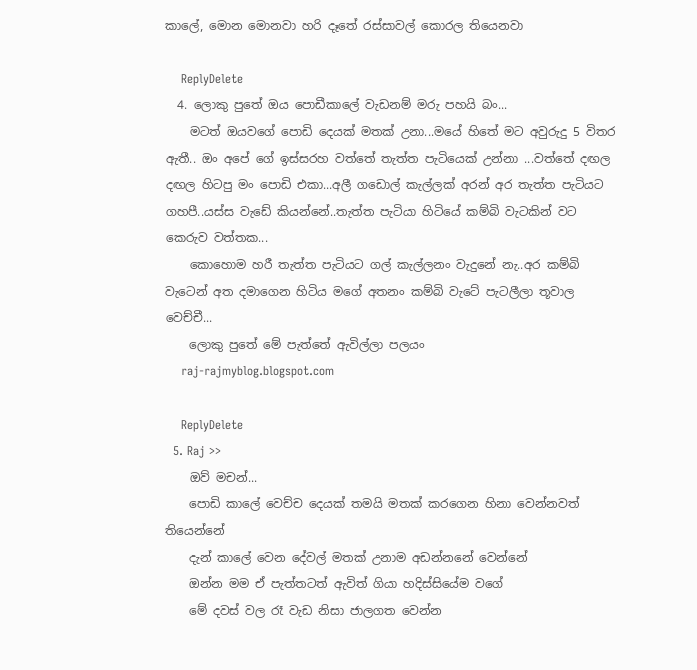කාලේ, මොන මොනවා හරි දෑතේ රස්සාවල් කොරල තියෙනවා

    ReplyDelete
  4. ලොකු පුතේ ඔය පොඩීකාලේ වැඩනම් මරු පහයි බං...
    මටත් ඔයවගේ පොඩි දෙයක් මතක් උනා...මයේ හිතේ මට අවුරුදු 5 විතර ඇතී.. ඔං අපේ ගේ ඉස්සරහ වත්තේ තැත්ත පැටියෙක් උන්නා ...වත්තේ දඟල දඟල හිටපු මං පොඩි එකා...අලී ගඩොල් කැල්ලක් අරන් අර තැත්ත පැටියට ගහපී..යස්ස වැඩේ කියන්නේ..තැත්ත පැටියා හිටියේ කම්බි වැටකින් වට කෙරුව වත්තක...
    කොහොම හරී තැත්ත පැටියට ගල් කැල්ලනං වැදුනේ නැ..අර කම්බි වැටෙන් අත දමාගෙන හිටිය මගේ අතනං කම්බි වැටේ පැටලීලා තූවාල වෙච්චී...
    ලොකු පුතේ මේ පැත්තේ ඇවිල්ලා පලයං
    raj-rajmyblog.blogspot.com

    ReplyDelete
  5. Raj >>
    ඔව් මචන්...
    පොඩි කාලේ වෙච්ච දෙයක් තමයි මතක් කරගෙන හිනා වෙන්නවත් තියෙන්නේ
    දැන් කාලේ වෙන දේවල් මතක් උනාම අඩන්නනේ වෙන්නේ
    ඔන්න මම ඒ පැත්තටත් ඇවිත් ගියා හදිස්සියේම වගේ
    මේ දවස් වල රෑ වැඩ නිසා ජාලගත වෙන්න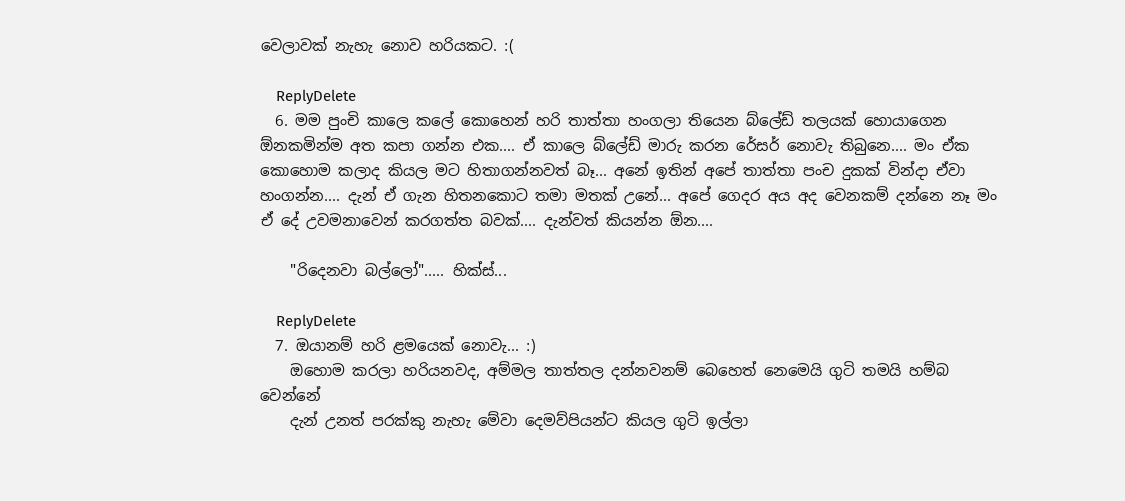වෙලාවක් නැහැ නොව හරියකට. :(

    ReplyDelete
  6. මම පුංචි කාලෙ කලේ කොහෙන් හරි තාත්තා හංගලා තියෙන බ්ලේඩ් තලයක් හොයාගෙන ඕනකමින්ම අත කපා ගන්න එක.... ඒ කාලෙ බ්ලේඩ් මාරු කරන රේසර් නොවැ තිබුනෙ.... මං ඒක කොහොම කලාද කියල මට හිතාගන්නවත් බෑ... අනේ ඉතින් අපේ තාත්තා පංච දුකක් වින්දා ඒවා හංගන්න.... දැන් ඒ ගැන හිතනකොට තමා මතක් උනේ... අපේ ගෙදර අය අද වෙනකම් දන්නෙ නෑ මං ඒ දේ උවමනාවෙන් කරගත්ත බවක්.... දැන්වත් කියන්න ඕන....

    "රිදෙනවා බල්ලෝ"..... හික්ස්...

    ReplyDelete
  7. ඔයානම් හරි ළමයෙක් නොවැ... :)
    ඔහොම කරලා හරියනවද, අම්මල තාත්තල දන්නවනම් බෙහෙත් නෙමෙයි ගුටි තමයි හම්බ වෙන්නේ
    දැන් උනත් පරක්කු නැහැ මේවා දෙමව්පියන්ට කියල ගුටි ඉල්ලා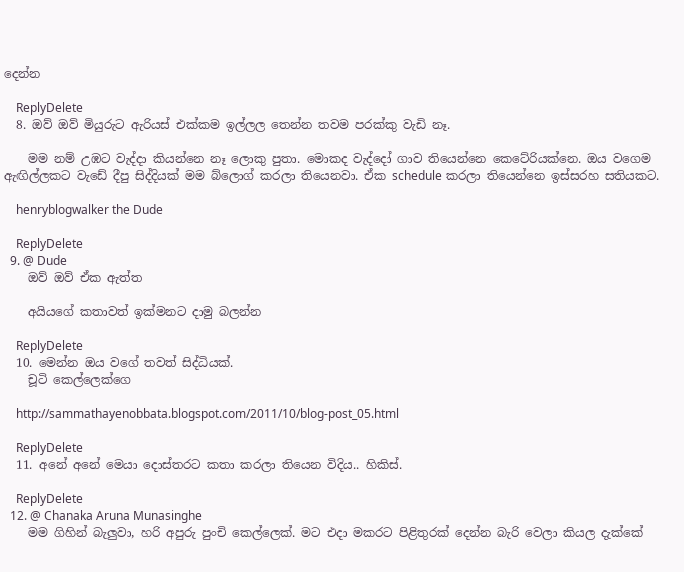දෙන්න

    ReplyDelete
  8. ඔව් ඔව් මියුරුට ඇරියස් එක්කම ඉල්ලල තෙන්න තවම පරක්කු වැඩි නෑ.

    මම නම් උඹට වැද්දා කියන්නෙ නෑ ලොකු පුතා. මොකද වැද්දෝ ගාව තියෙන්නෙ කෙටේරියක්නෙ. ඔය වගෙම ඇඟිල්ලකට වැඩේ දීපු සිද්දියක් මම බ්ලොග් කරලා තියෙනවා. ඒක schedule කරලා තියෙන්නෙ ඉස්සරහ සතියකට.

    henryblogwalker the Dude

    ReplyDelete
  9. @ Dude
    ඔව් ඔව් ඒක ඇත්ත

    අයියගේ කතාවත් ඉක්මනට දාමු බලන්න

    ReplyDelete
  10. මෙන්න ඔය වගේ තවත් සිද්ධියක්.
    චූටි කෙල්ලෙක්ගෙ

    http://sammathayenobbata.blogspot.com/2011/10/blog-post_05.html

    ReplyDelete
  11. අනේ අනේ මෙයා දොස්තරට කතා කරලා තියෙන විදිය.. හිකිස්‌.

    ReplyDelete
  12. @ Chanaka Aruna Munasinghe
    මම ගිහින් බැලුවා, හරි අපුරු පුංචි කෙල්ලෙක්. මට එදා මකරට පිළිතුරක් දෙන්න බැරි වෙලා කියල දැක්කේ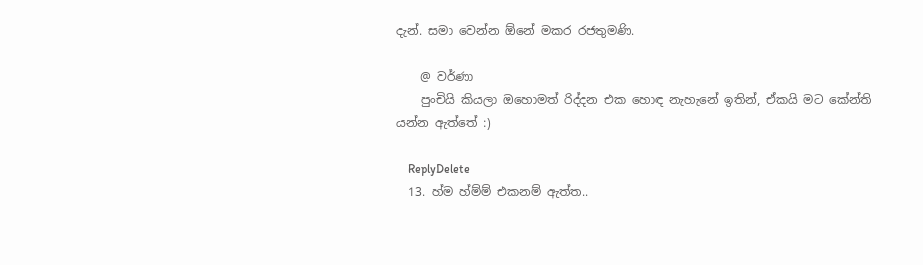දැන්. සමා වෙන්න ඕනේ මකර රජතුමණි.

    @ වර්ණා
    පුංචියි කියලා ඔහොමත් රිද්දන එක හොඳ නැහැනේ ඉතින්, ඒකයි මට කේන්ති යන්න ඇත්තේ :)

    ReplyDelete
  13. හ්ම හ්ම්ම් එකනම් ඇත්ත..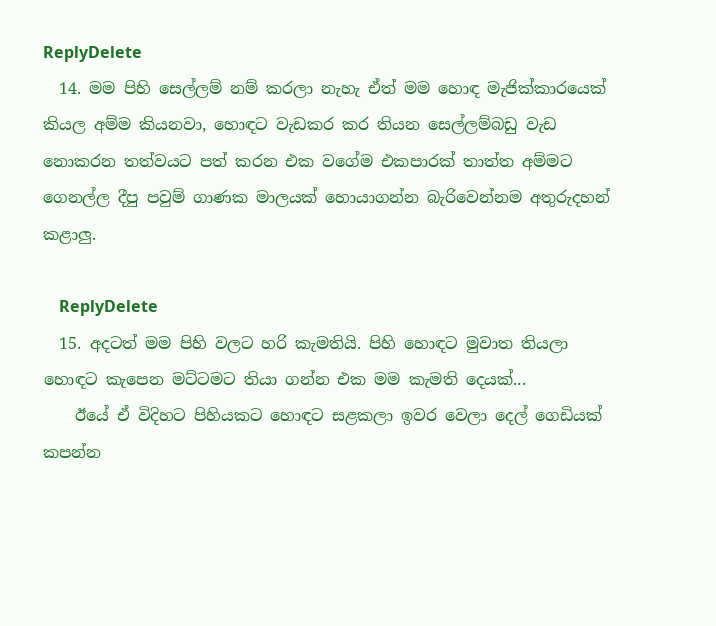ReplyDelete
  14. මම පිහි සෙල්ලම් නම් කරලා නැහැ ඒත් මම හොඳ මැජික්කාරයෙක් කියල අම්ම කියනවා, හොඳට වැඩකර කර තියන සෙල්ලම්බඩු වැඩ නොකරන තත්වයට පත් කරන එක වගේම එකපාරක් තාත්ත අම්මට ගෙනල්ල දීපු පවුම් ගාණක මාලයක් හොයාගන්න බැරිවෙන්නම අතුරුදහන් කළාලු.

    ReplyDelete
  15. අදටත් මම පිහි වලට හරි කැමතියි. පිහි හොඳට මුවාත තියලා හොඳට කැපෙන මට්ටමට තියා ගන්න එක මම කැමති දෙයක්...
    ඊයේ ඒ විදිහට පිහියකට හොඳට සළකලා ඉවර වෙලා දෙල් ගෙඩියක් කපන්න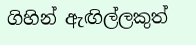ගිහින් ඇඟිල්ලකුත්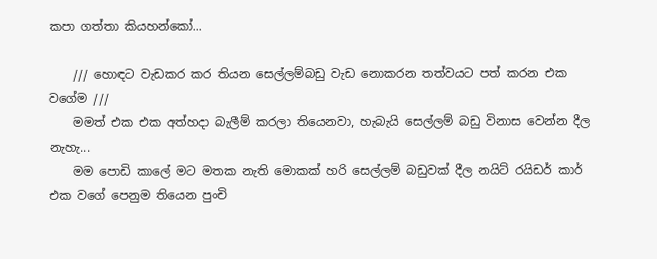කපා ගත්තා කියහන්කෝ...

    /// හොඳට වැඩකර කර තියන සෙල්ලම්බඩු වැඩ නොකරන තත්වයට පත් කරන එක වගේම ///
    මමත් එක එක අත්හදා බැලීම් කරලා තියෙනවා, හැබැයි සෙල්ලම් බඩු විනාස වෙන්න දීල නැහැ...
    මම පොඩි කාලේ මට මතක නැති මොකක් හරි සෙල්ලම් බඩුවක් දීල නයිට් රයිඩර් කාර් එක වගේ පෙනුම තියෙන පුංචි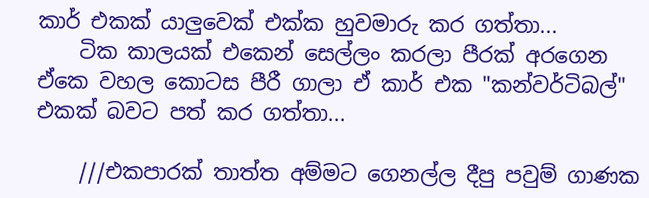කාර් එකක් යාලුවෙක් එක්ක හුවමාරු කර ගත්තා...
    ටික කාලයක් එකෙන් සෙල්ලං කරලා පීරක් අරගෙන ඒකෙ වහල කොටස පීරී ගාලා ඒ කාර් එක "කන්වර්ටිබල්" එකක් බවට පත් කර ගත්තා...

    ///එකපාරක් තාත්ත අම්මට ගෙනල්ල දීපු පවුම් ගාණක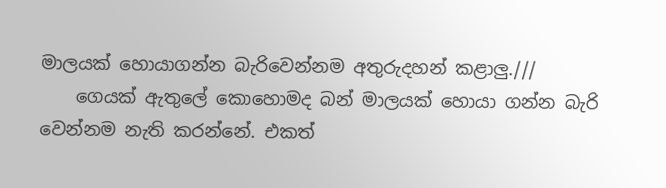මාලයක් හොයාගන්න බැරිවෙන්නම අතුරුදහන් කළාලු.///
    ගෙයක් ඇතුලේ කොහොමද බන් මාලයක් හොයා ගන්න බැරි වෙන්නම නැති කරන්නේ. එකත්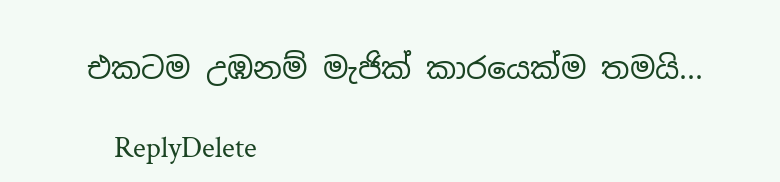එකටම උඹනම් මැජික් කාරයෙක්ම තමයි...

    ReplyDelete